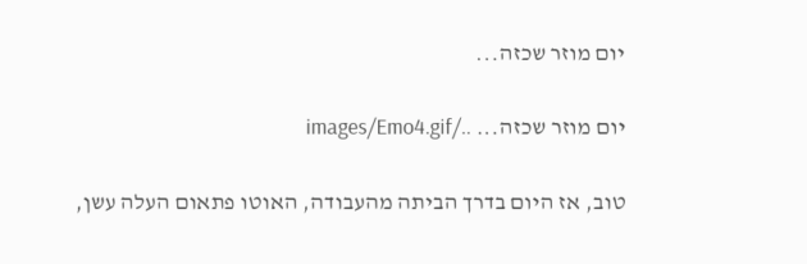יום מוזר שכזה...

יום מוזר שכזה... ../images/Emo4.gif

טוב, אז היום בדרך הביתה מהעבודה, האוטו פתאום העלה עשן,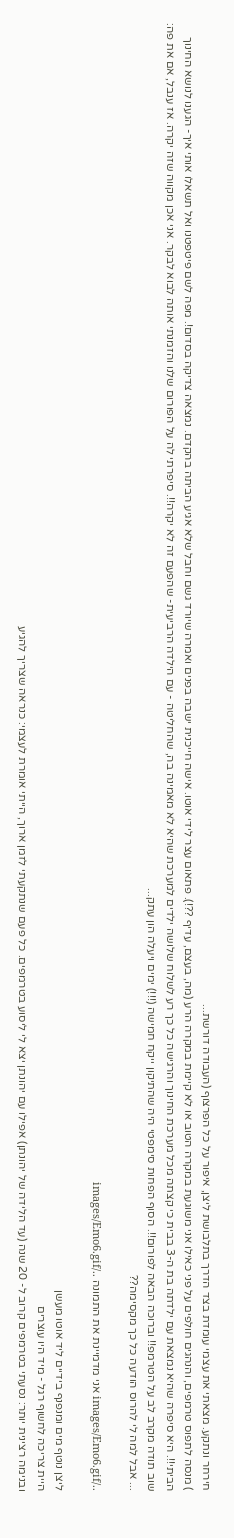חירחר ונתקע. מצאתי את עצמי עומדת בצד הדרך בתלבושת ליצן, איפור על כל הפרצוף (העבודה דורשת...
) מנסה לתפוס טרמפים, והנהגים חולפים על פני כאילו אני משוגעת במקרה הטוב או לא קיימת במקרה הרע (מה, בעצם, עדיף ??!). פתאום עצר לידי אוטו. אישה חייכנית ישבה בפנים ואמרה שיורד גשם וחבל שלא אגיע הביתה בהקדם. נמצאה צדיקה בסדום!. מפה לשם פיטפטנו ואל תשאלו אותי איך- הגענו לנושא החינוך הביתי!!. היא סיפרה שהיא נמצאת עם ילדתה בת ה-3 בבית כי קצתה מכל מערכת החינוך והרגישה כל כך רע לשלוח שלושה ילדים למערכת שהיא לא מאמינה בה, שהחליטה - עם הילדה הרביעית- שהפעם זה לא יקרה!!. סיפרתי לה על הפורום שלנו והזמנתי אותה לבוא לבקר. אני אכן מקווה שזה יקרה. אז ענבל, אם את פה: שוב תודה מקרב לב על הטרמפ!! וברוכה הבאה לפורום!!. הסוף הפחות סימפטי היה שהתיקון ייקח חמישה (!!!) ימים ויעלה הון עתק...
... אבל למה לי להרוס הודעה כל כך מקסימה??

../images/Emo6.gif אני מדמיינת את התמונה ../images/Emo6.gif

ליצן נוטף מים ומנפנף בידיים ליד אוטו מעשן
היית צריכה לחשוף רגל - מיד היו עוצרים
ובנימה רצינית יותר: נסעתי בטרמפים קרוב ל- 20 שנה (עד הלידה של יהונתן) אפילו עם יהונתן יצא לי ליסוע בטרמפים. כל פעם שנתקעתי לזמן ארוך, הייתי אומרת לעצמי: כנראה שצריך להגיע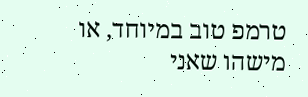טרמפ טוב במיוחד, או מישהו שאני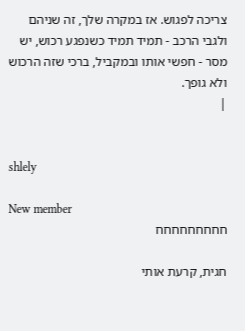צריכה לפגוש. אז במקרה שלך, זה שניהם
ולגבי הרכב - תמיד תמיד כשנפגע רכוש, יש מסר - חפשי אותו ובמקביל, ברכי שזה הרכוש ולא גופך.
|


shlely

New member
חחחחחחחחח

חגית, קרעת אותי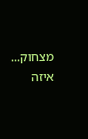מצחוק... איזה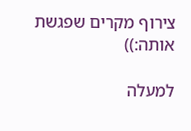צירוף מקרים שפגשת אותה:))

למעלה